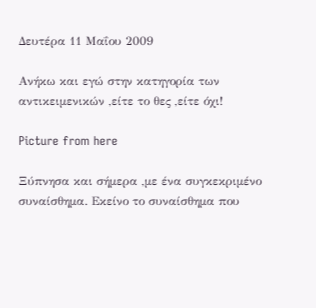Δευτέρα 11 Μαΐου 2009

Ανήκω και εγώ στην κατηγορία των αντικειμενικών ,είτε το θες ,είτε όχι!

Picture from here

Ξύπνησα και σήμερα ,με ένα συγκεκριμένο συναίσθημα. Εκείνο το συναίσθημα που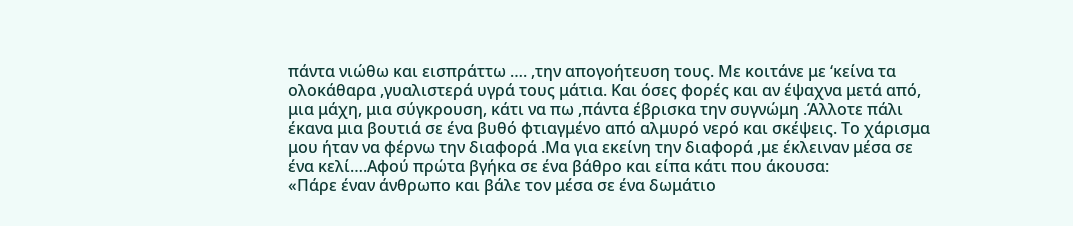πάντα νιώθω και εισπράττω …. ,την απογοήτευση τους. Με κοιτάνε με ‘κείνα τα ολοκάθαρα ,γυαλιστερά υγρά τους μάτια. Και όσες φορές και αν έψαχνα μετά από, μια μάχη, μια σύγκρουση, κάτι να πω ,πάντα έβρισκα την συγνώμη .Άλλοτε πάλι έκανα μια βουτιά σε ένα βυθό φτιαγμένο από αλμυρό νερό και σκέψεις. Το χάρισμα μου ήταν να φέρνω την διαφορά .Μα για εκείνη την διαφορά ,με έκλειναν μέσα σε ένα κελί….Αφού πρώτα βγήκα σε ένα βάθρο και είπα κάτι που άκουσα:
«Πάρε έναν άνθρωπο και βάλε τον μέσα σε ένα δωμάτιο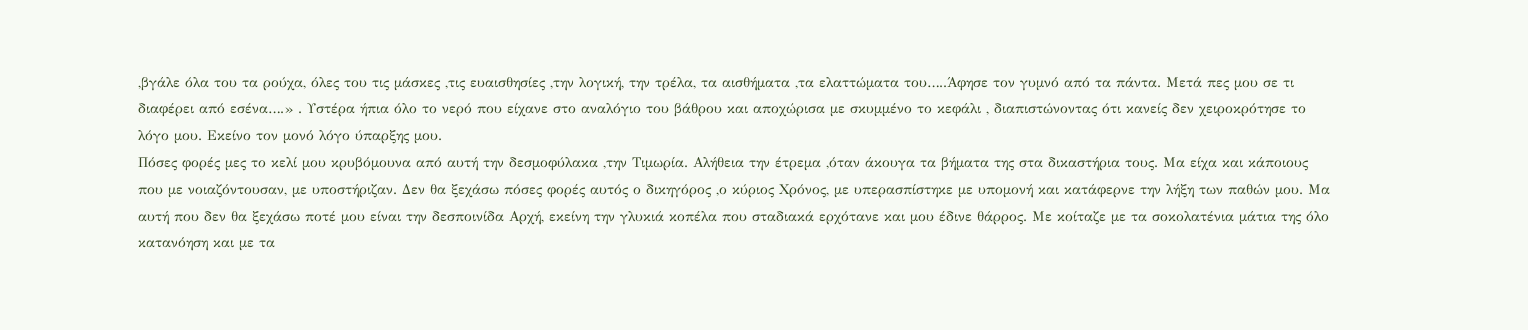,βγάλε όλα του τα ρούχα, όλες του τις μάσκες ,τις ευαισθησίες ,την λογική, την τρέλα, τα αισθήματα ,τα ελαττώματα του…..Άφησε τον γυμνό από τα πάντα. Μετά πες μου σε τι διαφέρει από εσένα….» . Υστέρα ήπια όλο το νερό που είχανε στο αναλόγιο του βάθρου και αποχώρισα με σκυμμένο το κεφάλι , διαπιστώνοντας ότι κανείς δεν χειροκρότησε το λόγο μου. Εκείνο τον μονό λόγο ύπαρξης μου.
Πόσες φορές μες το κελί μου κρυβόμουνα από αυτή την δεσμοφύλακα ,την Τιμωρία. Αλήθεια την έτρεμα ,όταν άκουγα τα βήματα της στα δικαστήρια τους. Μα είχα και κάποιους που με νοιαζόντουσαν, με υποστήριζαν. Δεν θα ξεχάσω πόσες φορές αυτός ο δικηγόρος ,ο κύριος Χρόνος, με υπερασπίστηκε με υπομονή και κατάφερνε την λήξη των παθών μου. Μα αυτή που δεν θα ξεχάσω ποτέ μου είναι την δεσποινίδα Αρχή, εκείνη την γλυκιά κοπέλα που σταδιακά ερχότανε και μου έδινε θάρρος. Με κοίταζε με τα σοκολατένια μάτια της όλο κατανόηση και με τα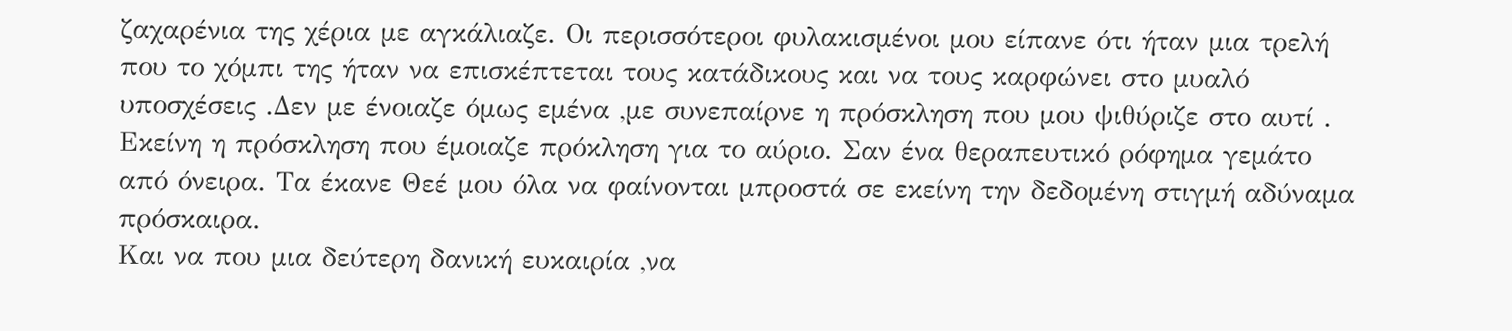ζαχαρένια της χέρια με αγκάλιαζε. Οι περισσότεροι φυλακισμένοι μου είπανε ότι ήταν μια τρελή που το χόμπι της ήταν να επισκέπτεται τους κατάδικους και να τους καρφώνει στο μυαλό υποσχέσεις .Δεν με ένοιαζε όμως εμένα ,με συνεπαίρνε η πρόσκληση που μου ψιθύριζε στο αυτί . Εκείνη η πρόσκληση που έμοιαζε πρόκληση για το αύριο. Σαν ένα θεραπευτικό ρόφημα γεμάτο από όνειρα. Τα έκανε Θεέ μου όλα να φαίνονται μπροστά σε εκείνη την δεδομένη στιγμή αδύναμα πρόσκαιρα.
Και να που μια δεύτερη δανική ευκαιρία ,να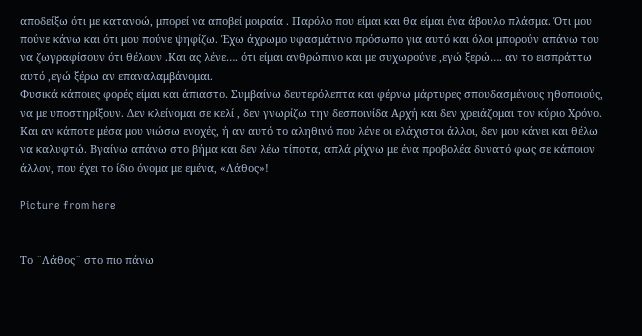αποδείξω ότι με κατανοώ, μπορεί να αποβεί μοιραία . Παρόλο που είμαι και θα είμαι ένα άβουλο πλάσμα. Ότι μου πούνε κάνω και ότι μου πούνε ψηφίζω. Έχω άχρωμο υφασμάτινο πρόσωπο για αυτό και όλοι μπορούν απάνω του να ζωγραφίσουν ότι θέλουν .Και ας λένε…. ότι είμαι ανθρώπινο και με συχωρούνε ,εγώ ξερώ…. αν το εισπράττω αυτό ,εγώ ξέρω αν επαναλαμβάνομαι.
Φυσικά κάποιες φορές είμαι και άπιαστο. Συμβαίνω δευτερόλεπτα και φέρνω μάρτυρες σπουδασμένους ηθοποιούς, να με υποστηρίξουν. Δεν κλείνομαι σε κελί , δεν γνωρίζω την δεσποινίδα Αρχή και δεν χρειάζομαι τον κύριο Χρόνο. Και αν κάποτε μέσα μου νιώσω ενοχές, ή αν αυτό το αληθινό που λένε οι ελάχιστοι άλλοι, δεν μου κάνει και θέλω να καλυφτώ. Βγαίνω απάνω στο βήμα και δεν λέω τίποτα, απλά ρίχνω με ένα προβολέα δυνατό φως σε κάποιον άλλον, που έχει το ίδιο όνομα με εμένα, «Λάθος»!

Picture from here


Το ¨Λάθος¨ στο πιο πάνω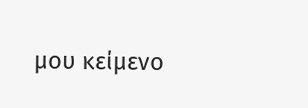μου κείμενο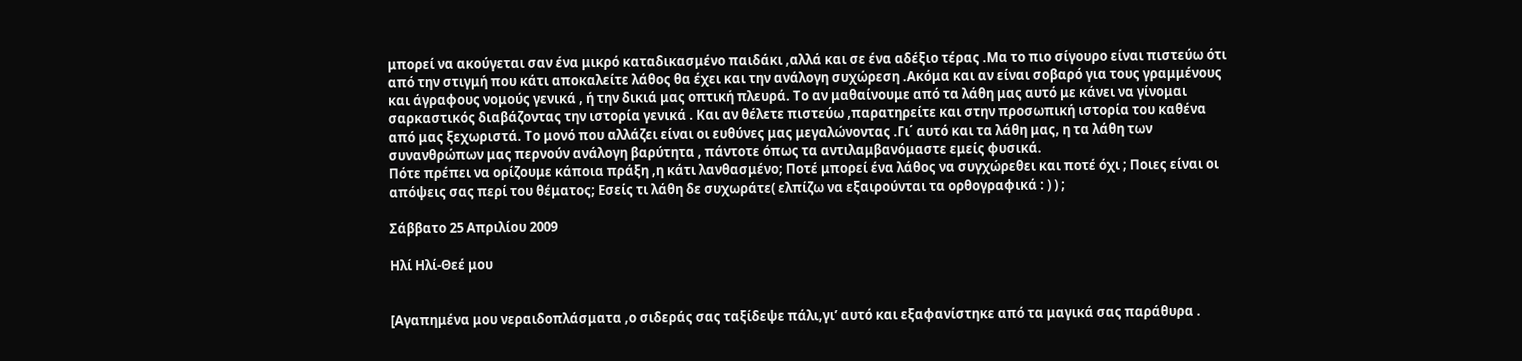μπορεί να ακούγεται σαν ένα μικρό καταδικασμένο παιδάκι ,αλλά και σε ένα αδέξιο τέρας .Μα το πιο σίγουρο είναι πιστεύω ότι από την στιγμή που κάτι αποκαλείτε λάθος θα έχει και την ανάλογη συχώρεση .Ακόμα και αν είναι σοβαρό για τους γραμμένους και άγραφους νομούς γενικά , ή την δικιά μας οπτική πλευρά. Το αν μαθαίνουμε από τα λάθη μας αυτό με κάνει να γίνομαι σαρκαστικός διαβάζοντας την ιστορία γενικά . Και αν θέλετε πιστεύω ,παρατηρείτε και στην προσωπική ιστορία του καθένα από μας ξεχωριστά. Το μονό που αλλάζει είναι οι ευθύνες μας μεγαλώνοντας .Γι΄ αυτό και τα λάθη μας, η τα λάθη των συνανθρώπων μας περνούν ανάλογη βαρύτητα , πάντοτε όπως τα αντιλαμβανόμαστε εμείς φυσικά.
Πότε πρέπει να ορίζουμε κάποια πράξη ,η κάτι λανθασμένο; Ποτέ μπορεί ένα λάθος να συγχώρεθει και ποτέ όχι ; Ποιες είναι οι απόψεις σας περί του θέματος; Εσείς τι λάθη δε συχωράτε( ελπίζω να εξαιρούνται τα ορθογραφικά : ) ) ;

Σάββατο 25 Απριλίου 2009

Ηλί Ηλί-Θεέ μου


[Αγαπημένα μου νεραιδοπλάσματα ,ο σιδεράς σας ταξίδεψε πάλι,γι’ αυτό και εξαφανίστηκε από τα μαγικά σας παράθυρα .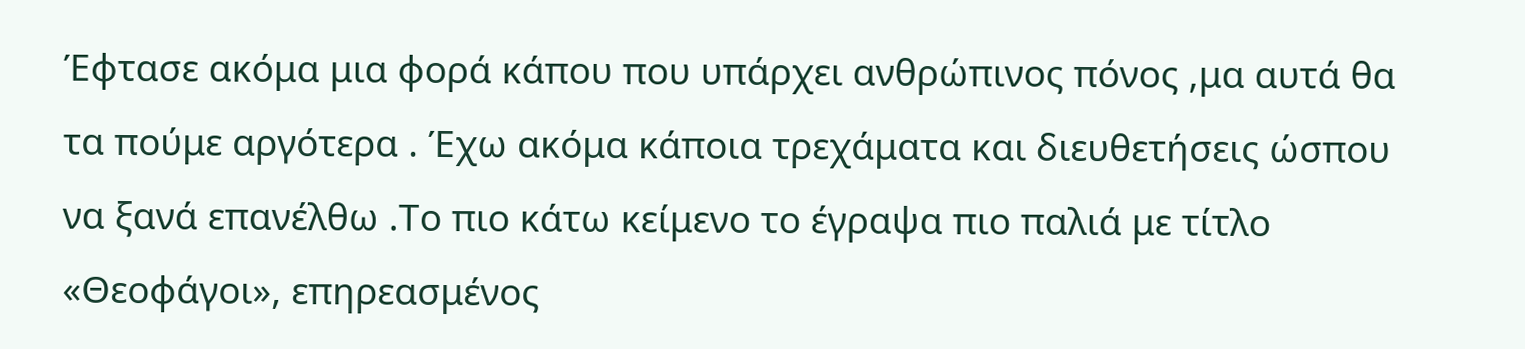Έφτασε ακόμα μια φορά κάπου που υπάρχει ανθρώπινος πόνος ,μα αυτά θα τα πούμε αργότερα . Έχω ακόμα κάποια τρεχάματα και διευθετήσεις ώσπου να ξανά επανέλθω .Το πιο κάτω κείμενο το έγραψα πιο παλιά με τίτλο «Θεοφάγοι», επηρεασμένος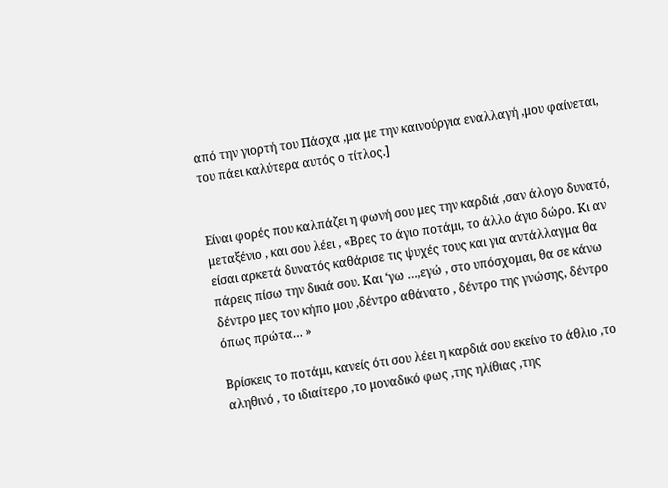από την γιορτή του Πάσχα ,μα με την καινούργια εναλλαγή ,μου φαίνεται, του πάει καλύτερα αυτός ο τίτλος.]


Είναι φορές που καλπάζει η φωνή σου μες την καρδιά ,σαν άλογο δυνατό, μεταξένιο , και σου λέει , «Βρες το άγιο ποτάμι, το άλλο άγιο δώρο. Κι αν είσαι αρκετά δυνατός καθάρισε τις ψυχές τους και για αντάλλαγμα θα πάρεις πίσω την δικιά σου. Και ‘γω …,εγώ , στο υπόσχομαι, θα σε κάνω δέντρο μες τον κήπο μου ,δέντρο αθάνατο , δέντρο της γνώσης, δέντρο όπως πρώτα… »

Βρίσκεις το ποτάμι, κανείς ότι σου λέει η καρδιά σου εκείνο το άθλιο ,το αληθινό , το ιδιαίτερο ,το μοναδικό φως ,της ηλίθιας ,της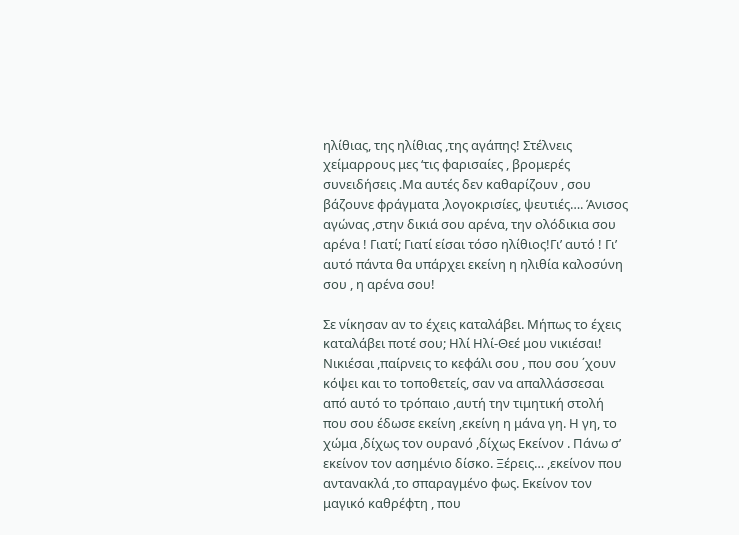ηλίθιας, της ηλίθιας ,της αγάπης! Στέλνεις χείμαρρους μες ‘τις φαρισαίες , βρομερές συνειδήσεις .Mα αυτές δεν καθαρίζουν , σου βάζουνε φράγματα ,λογοκρισίες, ψευτιές…. Άνισος αγώνας ,στην δικιά σου αρένα, την ολόδικια σου αρένα ! Γιατί; Γιατί είσαι τόσο ηλίθιος!Γι’ αυτό ! Γι’ αυτό πάντα θα υπάρχει εκείνη η ηλιθία καλοσύνη σου , η αρένα σου!

Σε νίκησαν αν το έχεις καταλάβει. Μήπως το έχεις καταλάβει ποτέ σου; Ηλί Ηλί-Θεέ μου νικιέσαι! Νικιέσαι ,παίρνεις το κεφάλι σου , που σου ΄χουν κόψει και το τοποθετείς, σαν να απαλλάσσεσαι από αυτό το τρόπαιο ,αυτή την τιμητική στολή που σου έδωσε εκείνη ,εκείνη η μάνα γη. Η γη, το χώμα ,δίχως τον ουρανό ,δίχως Εκείνον . Πάνω σ’ εκείνον τον ασημένιο δίσκο. Ξέρεις… ,εκείνον που αντανακλά ,το σπαραγμένο φως. Εκείνον τον μαγικό καθρέφτη , που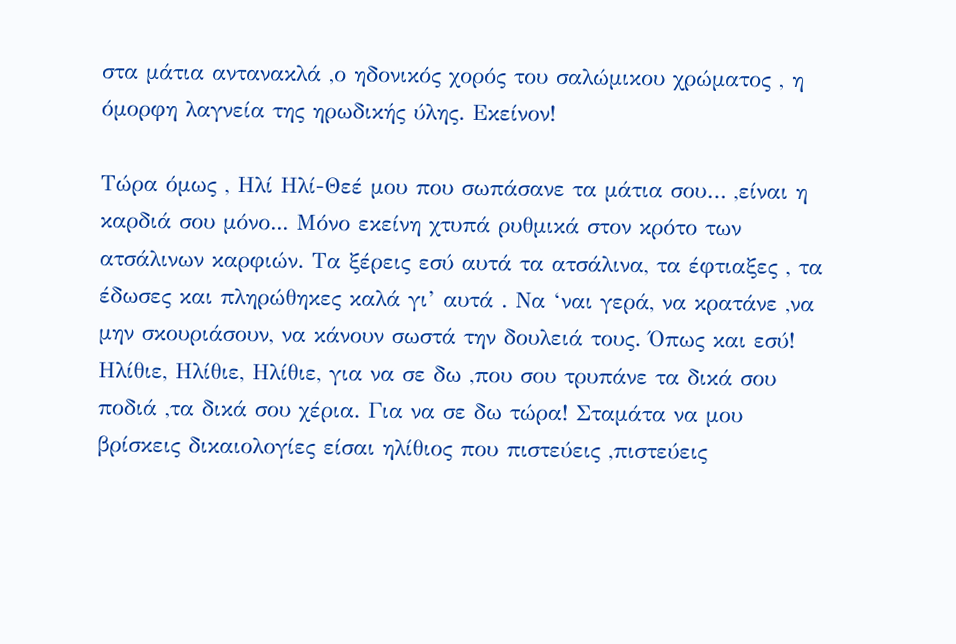στα μάτια αντανακλά ,ο ηδονικός χορός του σαλώμικου χρώματος , η όμορφη λαγνεία της ηρωδικής ύλης. Εκείνον!

Τώρα όμως , Ηλί Ηλί-Θεέ μου που σωπάσανε τα μάτια σου… ,είναι η καρδιά σου μόνο... Μόνο εκείνη χτυπά ρυθμικά στον κρότο των ατσάλινων καρφιών. Τα ξέρεις εσύ αυτά τα ατσάλινα, τα έφτιαξες , τα έδωσες και πληρώθηκες καλά γι’ αυτά . Να ‘ναι γερά, να κρατάνε ,να μην σκουριάσουν, να κάνουν σωστά την δουλειά τους. Όπως και εσύ! Ηλίθιε, Ηλίθιε, Ηλίθιε, για να σε δω ,που σου τρυπάνε τα δικά σου ποδιά ,τα δικά σου χέρια. Για να σε δω τώρα! Σταμάτα να μου βρίσκεις δικαιολογίες είσαι ηλίθιος που πιστεύεις ,πιστεύεις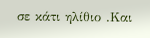σε κάτι ηλίθιο .Και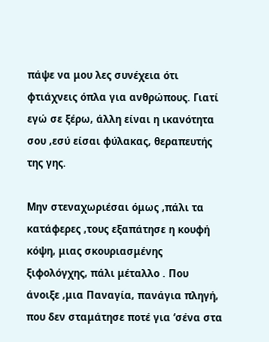πάψε να μου λες συνέχεια ότι φτιάχνεις όπλα για ανθρώπους. Γιατί εγώ σε ξέρω, άλλη είναι η ικανότητα σου ,εσύ είσαι φύλακας, θεραπευτής της γης.

Μην στεναχωριέσαι όμως ,πάλι τα κατάφερες ,τους εξαπάτησε η κουφή κόψη, μιας σκουριασμένης ξιφολόγχης, πάλι μέταλλο . Που άνοιξε ,μια Παναγία, πανάγια πληγή, που δεν σταμάτησε ποτέ για ‘σένα στα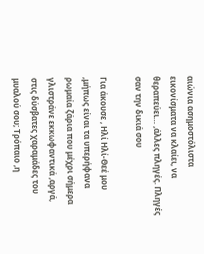αιώνια ασημοστόλιστα εικονίσματα να κλαίει, να θεραπεύει… ,άλλες πληγές. Πληγές σαν την δικιά σου

Για άκουσε , Ηλί Ηλί-Θεέ μου ,μήπως είναι τα υπερήφανα ρωμαία ζάρια που μέχρι σήμερα γλιστράνε εκκωφαντικά ,αργά, στις δύσβατες χαραμάδες του μυαλού σου; Τρόπαιο ,η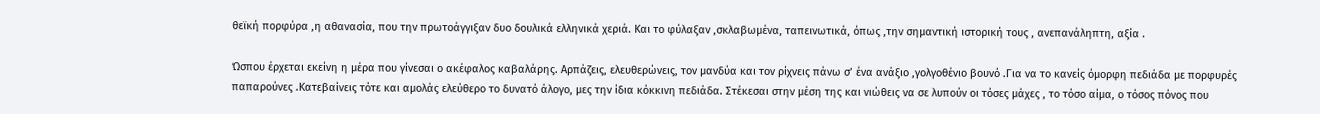θεϊκή πορφύρα ,η αθανασία, που την πρωτοάγγιξαν δυο δουλικά ελληνικά χεριά. Και το φύλαξαν ,σκλαβωμένα, ταπεινωτικά, όπως ,την σημαντική ιστορική τους , ανεπανάληπτη, αξία .

Ώσπου έρχεται εκείνη η μέρα που γίνεσαι ο ακέφαλος καβαλάρης. Αρπάζεις, ελευθερώνεις, τον μανδύα και τον ρίχνεις πάνω σ’ ένα ανάξιο ,γολγοθένιο βουνό .Για να το κανείς όμορφη πεδιάδα με πορφυρές παπαρούνες .Κατεβαίνεις τότε και αμολάς ελεύθερο το δυνατό άλογο, μες την ίδια κόκκινη πεδιάδα. Στέκεσαι στην μέση της και νιώθεις να σε λυπούν οι τόσες μάχες , το τόσο αίμα, ο τόσος πόνος που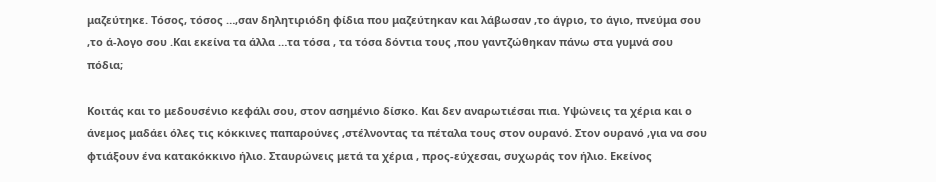μαζεύτηκε. Τόσος, τόσος …,σαν δηλητιριόδη φίδια που μαζεύτηκαν και λάβωσαν ,το άγριο, το άγιο, πνεύμα σου ,το ά-λογο σου .Και εκείνα τα άλλα …τα τόσα , τα τόσα δόντια τους ,που γαντζώθηκαν πάνω στα γυμνά σου πόδια;

Κοιτάς και το μεδουσένιο κεφάλι σου, στον ασημένιο δίσκο. Και δεν αναρωτιέσαι πια. Υψώνεις τα χέρια και ο άνεμος μαδάει όλες τις κόκκινες παπαρούνες ,στέλνοντας τα πέταλα τους στον ουρανό. Στον ουρανό ,για να σου φτιάξουν ένα κατακόκκινο ήλιο. Σταυρώνεις μετά τα χέρια , προς-εύχεσαι, συχωράς τον ήλιο. Εκείνος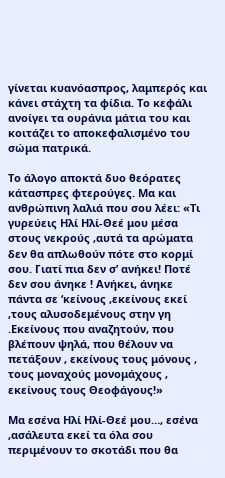γίνεται κυανόασπρος, λαμπερός και κάνει στάχτη τα φίδια. Το κεφάλι ανοίγει τα ουράνια μάτια του και κοιτάζει το αποκεφαλισμένο του σώμα πατρικά.

Το άλογο αποκτά δυο θεόρατες κάτασπρες φτερούγες. Μα και ανθρώπινη λαλιά που σου λέει: «Τι γυρεύεις Ηλί Ηλί-Θεέ μου μέσα στους νεκρούς ,αυτά τα αρώματα δεν θα απλωθούν πότε στο κορμί σου. Γιατί πια δεν σ’ ανήκει! Ποτέ δεν σου άνηκε ! Ανήκει, άνηκε πάντα σε ‘κείνους ,εκείνους εκεί ,τους αλυσοδεμένους στην γη .Εκείνους που αναζητούν, που βλέπουν ψηλά, που θέλουν να πετάξουν , εκείνους τους μόνους , τους μοναχούς μονομάχους , εκείνους τους Θεοφάγους!»

Μα εσένα Ηλί Ηλί-Θεέ μου…, εσένα ,ασάλευτα εκεί τα όλα σου περιμένουν το σκοτάδι που θα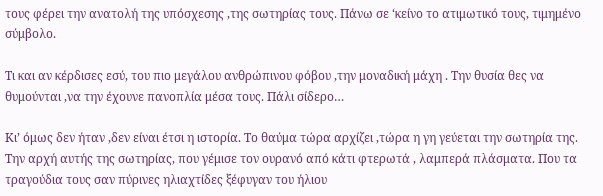τους φέρει την ανατολή της υπόσχεσης ,της σωτηρίας τους. Πάνω σε ‘κείνο το ατιμωτικό τους, τιμημένο σύμβολο.

Τι και αν κέρδισες εσύ, του πιο μεγάλου ανθρώπινου φόβου ,την μοναδική μάχη . Την θυσία θες να θυμούνται ,να την έχουνε πανοπλία μέσα τους. Πάλι σίδερο…

Κι’ όμως δεν ήταν ,δεν είναι έτσι η ιστορία. Το θαύμα τώρα αρχίζει ,τώρα η γη γεύεται την σωτηρία της. Την αρχή αυτής της σωτηρίας, που γέμισε τον ουρανό από κάτι φτερωτά , λαμπερά πλάσματα. Που τα τραγούδια τους σαν πύρινες ηλιαχτίδες ξέφυγαν του ήλιου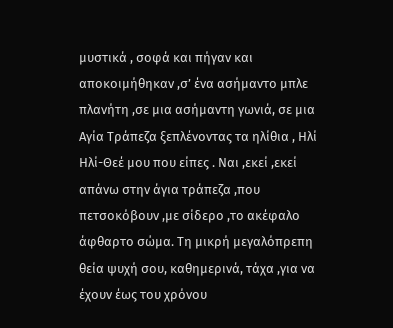μυστικά , σοφά και πήγαν και αποκοιμήθηκαν ,σ’ ένα ασήμαντο μπλε πλανήτη ,σε μια ασήμαντη γωνιά, σε μια Αγία Τράπεζα ξεπλένοντας τα ηλίθια , Ηλί Ηλί-Θεέ μου που είπες . Ναι ,εκεί ,εκεί απάνω στην άγια τράπεζα ,που πετσοκόβουν ,με σίδερο ,το ακέφαλο άφθαρτο σώμα. Τη μικρή μεγαλόπρεπη θεία ψυχή σου, καθημερινά, τάχα ,για να έχουν έως του χρόνου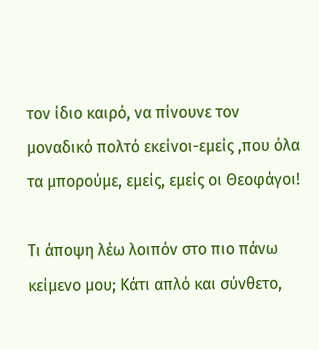τον ίδιο καιρό, να πίνουνε τον μοναδικό πολτό εκείνοι-εμείς ,που όλα τα μπορούμε, εμείς, εμείς οι Θεοφάγοι!

Τι άποψη λέω λοιπόν στο πιο πάνω κείμενο μου; Κάτι απλό και σύνθετο,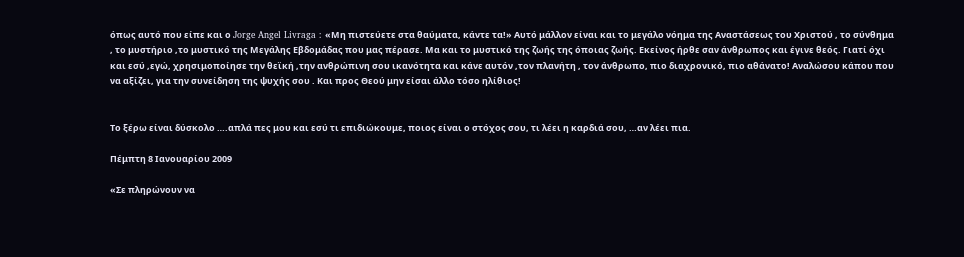όπως αυτό που είπε και ο Jorge Angel Livraga : «Μη πιστεύετε στα θαύματα, κάντε τα!» Αυτό μάλλον είναι και το μεγάλο νόημα της Αναστάσεως του Χριστού , το σύνθημα , το μυστήριο ,το μυστικό της Μεγάλης Εβδομάδας που μας πέρασε. Μα και το μυστικό της ζωής της όποιας ζωής. Εκείνος ήρθε σαν άνθρωπος και έγινε θεός. Γιατί όχι και εσύ ,εγώ, χρησιμοποίησε την θεϊκή ,την ανθρώπινη σου ικανότητα και κάνε αυτόν ,τον πλανήτη , τον άνθρωπο, πιο διαχρονικό, πιο αθάνατο! Αναλώσου κάπου που να αξίζει, για την συνείδηση της ψυχής σου . Και προς Θεού μην είσαι άλλο τόσο ηλίθιος!


Το ξέρω είναι δύσκολο ….απλά πες μου και εσύ τι επιδιώκουμε, ποιος είναι ο στόχος σου, τι λέει η καρδιά σου, …αν λέει πια.

Πέμπτη 8 Ιανουαρίου 2009

«Σε πληρώνουν να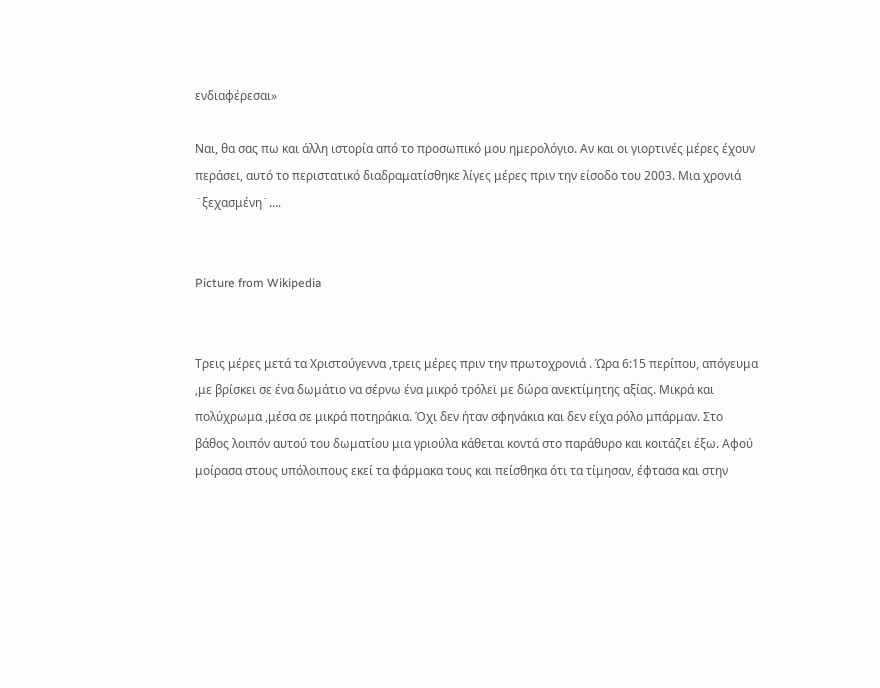ενδιαφέρεσαι»

Ναι, θα σας πω και άλλη ιστορία από το προσωπικό μου ημερολόγιο. Αν και οι γιορτινές μέρες έχουν περάσει, αυτό το περιστατικό διαδραματίσθηκε λίγες μέρες πριν την είσοδο του 2003. Μια χρονιά ¨ξεχασμένη¨….


Picture from Wikipedia


Τρεις μέρες μετά τα Χριστούγεννα ,τρεις μέρες πριν την πρωτοχρονιά . Ώρα 6:15 περίπου, απόγευμα ,με βρίσκει σε ένα δωμάτιο να σέρνω ένα μικρό τρόλεϊ με δώρα ανεκτίμητης αξίας. Μικρά και πολύχρωμα ,μέσα σε μικρά ποτηράκια. Όχι δεν ήταν σφηνάκια και δεν είχα ρόλο μπάρμαν. Στο βάθος λοιπόν αυτού του δωματίου μια γριούλα κάθεται κοντά στο παράθυρο και κοιτάζει έξω. Αφού μοίρασα στους υπόλοιπους εκεί τα φάρμακα τους και πείσθηκα ότι τα τίμησαν, έφτασα και στην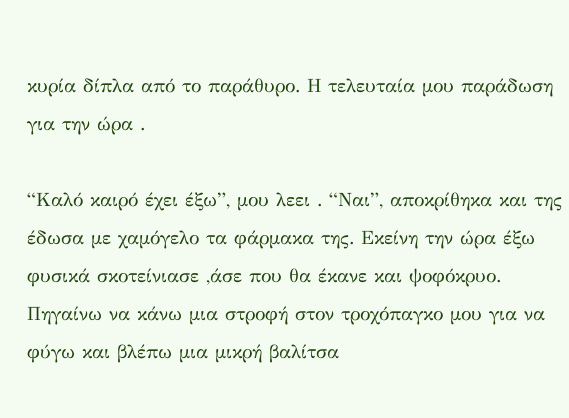κυρία δίπλα από το παράθυρο. Η τελευταία μου παράδωση για την ώρα .

“Καλό καιρό έχει έξω”, μου λεει . “Ναι”, αποκρίθηκα και της έδωσα με χαμόγελο τα φάρμακα της. Εκείνη την ώρα έξω φυσικά σκοτείνιασε ,άσε που θα έκανε και ψοφόκρυο. Πηγαίνω να κάνω μια στροφή στον τροχόπαγκο μου για να φύγω και βλέπω μια μικρή βαλίτσα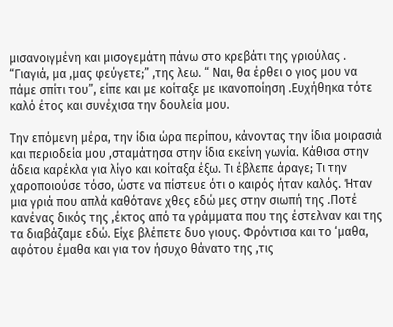μισανοιγμένη και μισογεμάτη πάνω στο κρεβάτι της γριούλας . “Γιαγιά, μα ,μας φεύγετε;” ,της λεω. “ Ναι, θα έρθει ο γιος μου να πάμε σπίτι του”, είπε και με κοίταξε με ικανοποίηση .Ευχήθηκα τότε καλό έτος και συνέχισα την δουλεία μου.

Την επόμενη μέρα, την ίδια ώρα περίπου, κάνοντας την ίδια μοιρασιά και περιοδεία μου ,σταμάτησα στην ίδια εκείνη γωνία. Κάθισα στην άδεια καρέκλα για λίγο και κοίταξα έξω. Τι έβλεπε άραγε; Τι την χαροποιούσε τόσο, ώστε να πίστευε ότι ο καιρός ήταν καλός. Ήταν μια γριά που απλά καθότανε χθες εδώ μες στην σιωπή της .Ποτέ κανένας δικός της ,έκτος από τα γράμματα που της έστελναν και της τα διαβάζαμε εδώ. Είχε βλέπετε δυο γιους. Φρόντισα και το ‘μαθα, αφότου έμαθα και για τον ήσυχο θάνατο της ,τις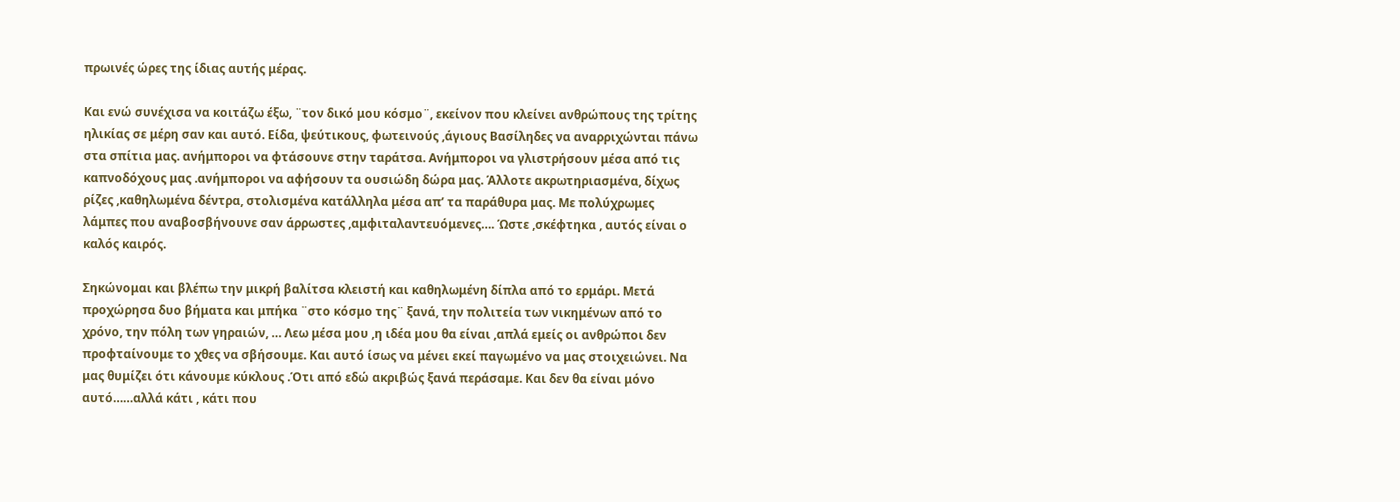πρωινές ώρες της ίδιας αυτής μέρας.

Και ενώ συνέχισα να κοιτάζω έξω, ¨τον δικό μου κόσμο¨, εκείνον που κλείνει ανθρώπους της τρίτης ηλικίας σε μέρη σαν και αυτό. Είδα, ψεύτικους, φωτεινούς ,άγιους Βασίληδες να αναρριχώνται πάνω στα σπίτια μας. ανήμποροι να φτάσουνε στην ταράτσα. Ανήμποροι να γλιστρήσουν μέσα από τις καπνοδόχους μας .ανήμποροι να αφήσουν τα ουσιώδη δώρα μας. Άλλοτε ακρωτηριασμένα, δίχως ρίζες ,καθηλωμένα δέντρα, στολισμένα κατάλληλα μέσα απ’ τα παράθυρα μας. Με πολύχρωμες λάμπες που αναβοσβήνουνε σαν άρρωστες ,αμφιταλαντευόμενες…. Ώστε ,σκέφτηκα , αυτός είναι ο καλός καιρός.

Σηκώνομαι και βλέπω την μικρή βαλίτσα κλειστή και καθηλωμένη δίπλα από το ερμάρι. Μετά προχώρησα δυο βήματα και μπήκα ¨στο κόσμο της¨ ξανά, την πολιτεία των νικημένων από το χρόνο, την πόλη των γηραιών, … Λεω μέσα μου ,η ιδέα μου θα είναι ,απλά εμείς οι ανθρώποι δεν προφταίνουμε το χθες να σβήσουμε. Και αυτό ίσως να μένει εκεί παγωμένο να μας στοιχειώνει. Να μας θυμίζει ότι κάνουμε κύκλους .Ότι από εδώ ακριβώς ξανά περάσαμε. Και δεν θα είναι μόνο αυτό……αλλά κάτι , κάτι που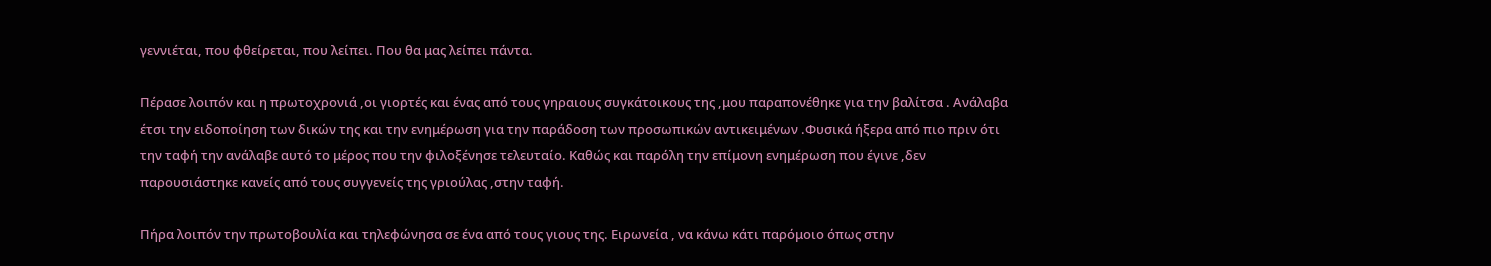γεννιέται, που φθείρεται, που λείπει. Που θα μας λείπει πάντα.

Πέρασε λοιπόν και η πρωτοχρονιά ,οι γιορτές και ένας από τους γηραιους συγκάτοικους της ,μου παραπονέθηκε για την βαλίτσα . Ανάλαβα έτσι την ειδοποίηση των δικών της και την ενημέρωση για την παράδοση των προσωπικών αντικειμένων .Φυσικά ήξερα από πιο πριν ότι την ταφή την ανάλαβε αυτό το μέρος που την φιλοξένησε τελευταίο. Καθώς και παρόλη την επίμονη ενημέρωση που έγινε ,δεν παρουσιάστηκε κανείς από τους συγγενείς της γριούλας ,στην ταφή.

Πήρα λοιπόν την πρωτοβουλία και τηλεφώνησα σε ένα από τους γιους της. Ειρωνεία , να κάνω κάτι παρόμοιο όπως στην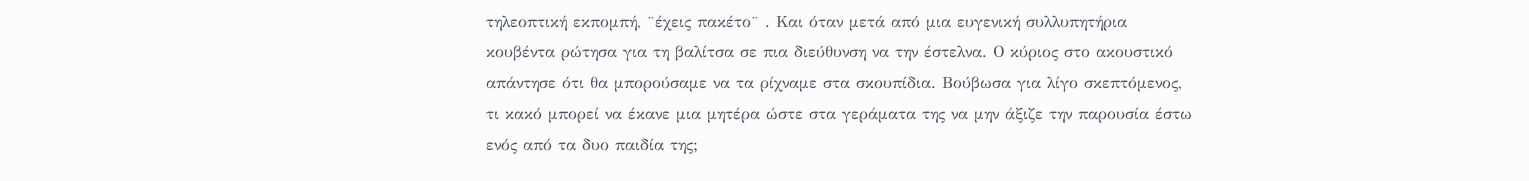τηλεοπτική εκπομπή, ¨έχεις πακέτο¨ . Και όταν μετά από μια ευγενική συλλυπητήρια κουβέντα ρώτησα για τη βαλίτσα σε πια διεύθυνση να την έστελνα. Ο κύριος στο ακουστικό απάντησε ότι θα μπορούσαμε να τα ρίχναμε στα σκουπίδια. Βούβωσα για λίγο σκεπτόμενος, τι κακό μπορεί να έκανε μια μητέρα ώστε στα γεράματα της να μην άξιζε την παρουσία έστω ενός από τα δυο παιδία της;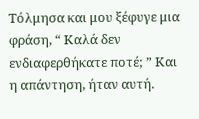Τόλμησα και μου ξέφυγε μια φράση, “ Καλά δεν ενδιαφερθήκατε ποτέ; ” Και η απάντηση, ήταν αυτή.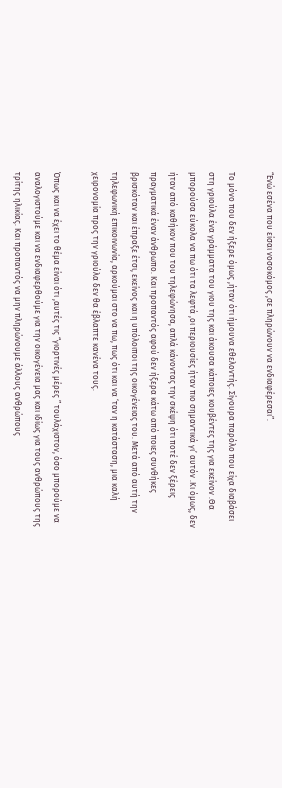“Ενώ εσένα που είσαι νοσοκόμος ,σε πληρώνουν να ενδιαφέρεσαι”.

Το μόνο που δεν ήξερε όμως ,ήταν ότι ήμουνα εθελοντής. Σίγουρα παρόλο που είχα διαβάσει στη γριούλα ένα γράμματα του γιου της και άκουσα κάποιες κουβέντες της για εκείνον .Θα μπορούσα εύκολα να πω ότι τα λεφτά ,οι περιουσίες ήταν πιο σημαντικά γι’ αυτόν .Κι όμως, δεν ήταν από καθήκον που του τηλεφώνησα, απλά κάνοντας την σκέψη ότι ποτέ δεν ξέρεις πραγματικά έναν άνθρωπο. Και προπαντός αφού δεν ήξερα κάτω από ποιες συνθήκες βρισκόταν και έπραξε έτσι, εκείνος και η υπόλοιποι της οικογένειας του. Μετά από αυτή την τηλεφωνική επικοινωνία, αρκούμαι στο να πω, πως ότι και να ‘ταν η κατάσταση, μια καλή χειρονομία προς την γριούλα δεν θα έβλαπτε κανένα τους.

Όπως και να έχει το θέμα είναι ότι ,αυτές τις “γιορτινές μέρες ” τουλάχιστον, όσο μπορούμε να αναλογιστούμε και να ενδιαφερθούμε για την οικογένεια μας και ιδίως για τους ανθρώπους της τρίτης ηλικίας. Και προπαντός να μην πληρώνουμε άλλους ανθρώπους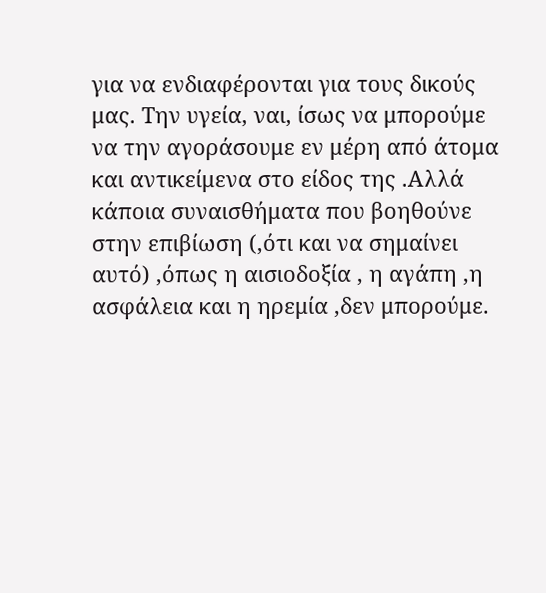για να ενδιαφέρονται για τους δικούς μας. Την υγεία, ναι, ίσως να μπορούμε να την αγοράσουμε εν μέρη από άτομα και αντικείμενα στο είδος της .Αλλά κάποια συναισθήματα που βοηθούνε στην επιβίωση (,ότι και να σημαίνει αυτό) ,όπως η αισιοδοξία , η αγάπη ,η ασφάλεια και η ηρεμία ,δεν μπορούμε.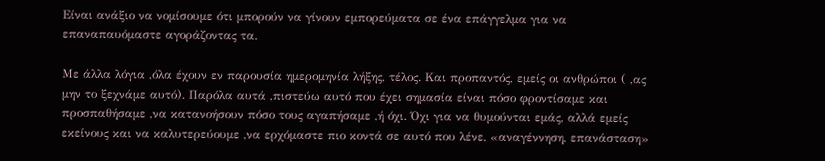Είναι ανάξιο να νομίσουμε ότι μπορούν να γίνουν εμπορεύματα σε ένα επάγγελμα για να επαναπαυόμαστε αγοράζοντας τα.

Με άλλα λόγια ,όλα έχουν εν παρουσία ημερομηνία λήξης, τέλος. Kαι προπαντός, εμείς οι ανθρώποι ( ,ας μην το ξεχνάμε αυτό). Παρόλα αυτά ,πιστεύω αυτό που έχει σημασία είναι πόσο φροντίσαμε και προσπαθήσαμε ,να κατανοήσουν πόσο τους αγαπήσαμε ,ή όχι. Όχι για να θυμούνται εμάς, αλλά εμείς εκείνους και να καλυτερεύουμε ,να ερχόμαστε πιο κοντά σε αυτό που λένε, «αναγέννηση, επανάσταση»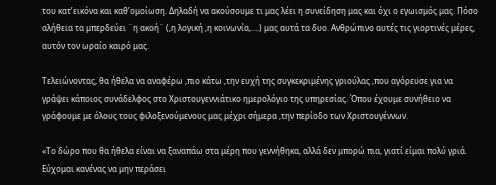του κατ’εικόνα και καθ’ομοίωση. Δηλαδή να ακούσουμε τι μας λέει η συνείδηση μας και όχι ο εγωισμός μας. Πόσο αλήθεια τα μπερδεύει ¨η ακοή¨ (,η λογική ,η κοινωνία,….) μας αυτά τα δυο. Ανθρώπινο αυτές τις γιορτινές μέρες, αυτόν τον ωραίο καιρό μας.

Τελειώνοντας, θα ήθελα να αναφέρω ,πιο κάτω ,την ευχή της συγκεκριμένης γριούλας ,που αγόρευσε για να γράψει κάποιος συνάδελφος στο Χριστουγεννιάτικο ημερολόγιο της υπηρεσίας. Όπου έχουμε συνήθειο να γράφουμε με όλους τους φιλοξενούμενους μας μέχρι σήμερα ,την περίοδο των Χριστουγέννων.

«Το δώρο που θα ήθελα είναι να ξαναπάω στα μέρη που γεννήθηκα, αλλά δεν μπορώ πια, γιατί είμαι πολύ γριά. Εύχομαι κανένας να μην περάσει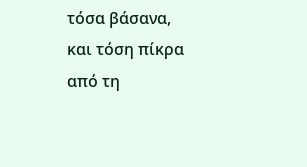τόσα βάσανα, και τόση πίκρα από τη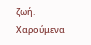ζωή. Χαρούμενα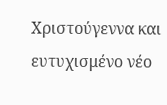Χριστούγεννα και ευτυχισμένο νέο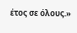έτος σε όλους.»